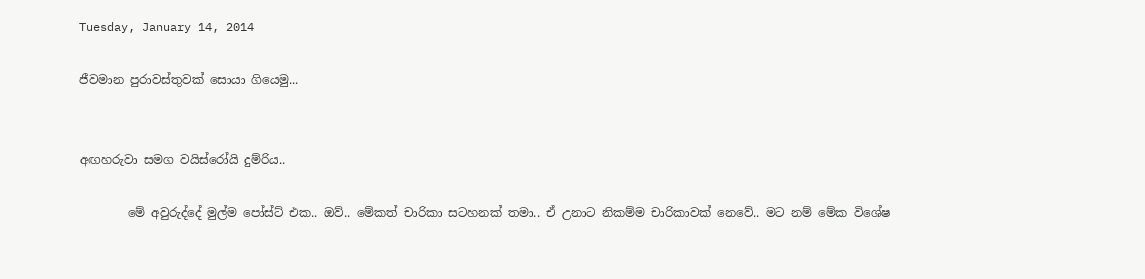Tuesday, January 14, 2014

ජීවමාන පුරාවස්තුවක් සොයා ගියෙමු...


අඟහරුවා සමග වයිස්රෝයි දුම්රිය..

        මේ අවුරුද්දේ මුල්ම පෝස්ට් එක.. ඔව්.. මේකත් චාරිකා සටහනක් තමා.. ඒ උනාට නිකම්ම චාරිකාවක් නෙවේ.. මට නම් මේක විශේෂ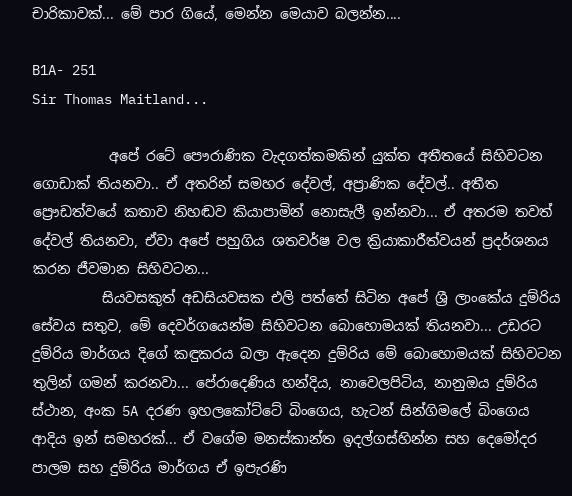චාරිකාවක්... මේ පාර ගියේ, මෙන්න මෙයාව බලන්න....

B1A- 251
Sir Thomas Maitland...

           අපේ රටේ පෞරාණික වැදගත්කමකින් යුක්ත අතීතයේ සිහිවටන ගොඩාක් තියනවා.. ඒ අතරින් සමහර දේවල්, අප්‍රාණික දේවල්.. අතීත ප්‍රෞඩත්වයේ කතාව නිහඬව කියාපාමින් නොසැලී ඉන්නවා... ඒ අතරම තවත් දේවල් තියනවා, ඒවා අපේ පහුගිය ශතවර්ෂ වල ක්‍රියාකාරීත්වයන් ප්‍රදර්ශනය කරන ජීවමාන සිහිවටන...
          සියවසකුත් අඩසියවසක එලි පත්තේ සිටින අපේ ශ්‍රී ලාංකේය දුම්රිය සේවය සතුව, මේ දෙවර්ගයෙන්ම සිහිවටන බොහොමයක් තියනවා... උඩරට දුම්රිය මාර්ගය දිගේ කඳුකරය බලා ඇදෙන දුම්රිය මේ බොහොමයක් සිහිවටන තුලින් ගමන් කරනවා... පේරාදෙණිය හන්දිය, නාවෙලපිටිය, නානුඔය දුම්රිය ස්ථාන, අංක 5A දරණ ඉහලකෝට්ටේ බිංගෙය, හැටන් සින්ගිමලේ බිංගෙය ආදිය ඉන් සමහරක්... ඒ වගේම මනස්කාන්ත ඉදල්ගස්හින්න සහ දෙමෝදර පාලම සහ දුම්රිය මාර්ගය ඒ ඉපැරණි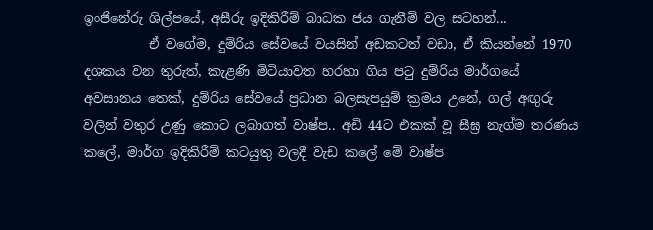ඉංජිනේරු ශිල්පයේ, අසීරු ඉදිකිරීම් බාධක ජය ගැනීම් වල සටහන්...
          ඒ වගේම, දුම්රිය සේවයේ වයසින් අඩකටත් වඩා, ඒ කියන්නේ 1970 දශකය වන තුරුත්, කැළණි මිටියාවත හරහා ගිය පටු දුම්රිය මාර්ගයේ අවසානය තෙක්, දුම්රිය සේවයේ ප්‍රධාන බලසැපයුම් ක්‍රමය උනේ, ගල් අඟුරු වලින් වතුර උණු කොට ලබාගත් වාෂ්ප.. අඩි 44ට එකක් වූ සීඝ්‍ර නැග්ම තරණය කලේ, මාර්ග ඉදිකිරීම් කටයුතු වලදී වැඩ කලේ මේ වාෂ්ප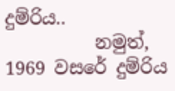දුම්රිය..
          නමුත්, 1969 වසරේ දුම්රිය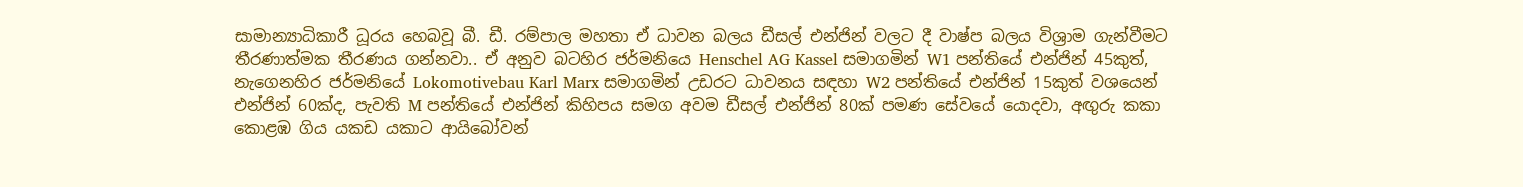සාමාන්‍යාධිකාරී ධූරය හෙබවූ බී. ඩී. රම්පාල මහතා ඒ ධාවන බලය ඩීසල් එන්ජින් වලට දී වාෂ්ප බලය විශ්‍රාම ගැන්වීමට තීරණාත්මක තීරණය ගන්නවා.. ඒ අනුව බටහිර ජර්මනියෙ Henschel AG Kassel සමාගමින් W1 පන්තියේ එන්ජින් 45කුත්,  නැගෙනහිර ජර්මනියේ Lokomotivebau Karl Marx සමාගමින් උඩරට ධාවනය සඳහා W2 පන්තියේ එන්ජින් 15කුත් වශයෙන් එන්ජින් 60ක්ද, පැවති M පන්තියේ එන්ජින් කිහිපය සමග අවම ඩීසල් එන්ජින් 80ක් පමණ සේවයේ යොදවා, අඟුරු කකා කොළඹ ගිය යකඩ යකාට ආයිබෝවන්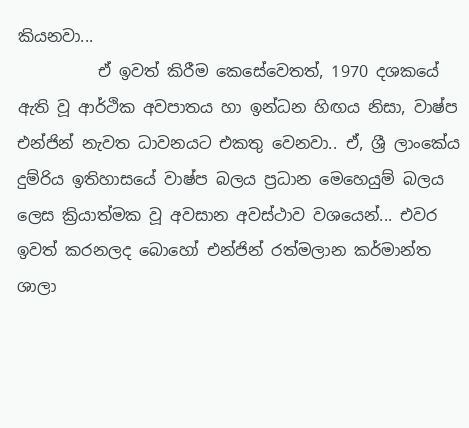කියනවා...
          ඒ ඉවත් කිරීම කෙසේවෙතත්, 1970 දශකයේ ඇති වූ ආර්ථික අවපාතය හා ඉන්ධන හිඟය නිසා, වාෂ්ප එන්ජින් නැවත ධාවනයට එකතු වෙනවා.. ඒ, ශ්‍රී ලාංකේය දුම්රිය ඉතිහාසයේ වාෂ්ප බලය ප්‍රධාන මෙහෙයුම් බලය ලෙස ක්‍රියාත්මක වූ අවසාන අවස්ථාව වශයෙන්... එවර ඉවත් කරනලද බොහෝ එන්ජින් රත්මලාන කර්මාන්ත ශාලා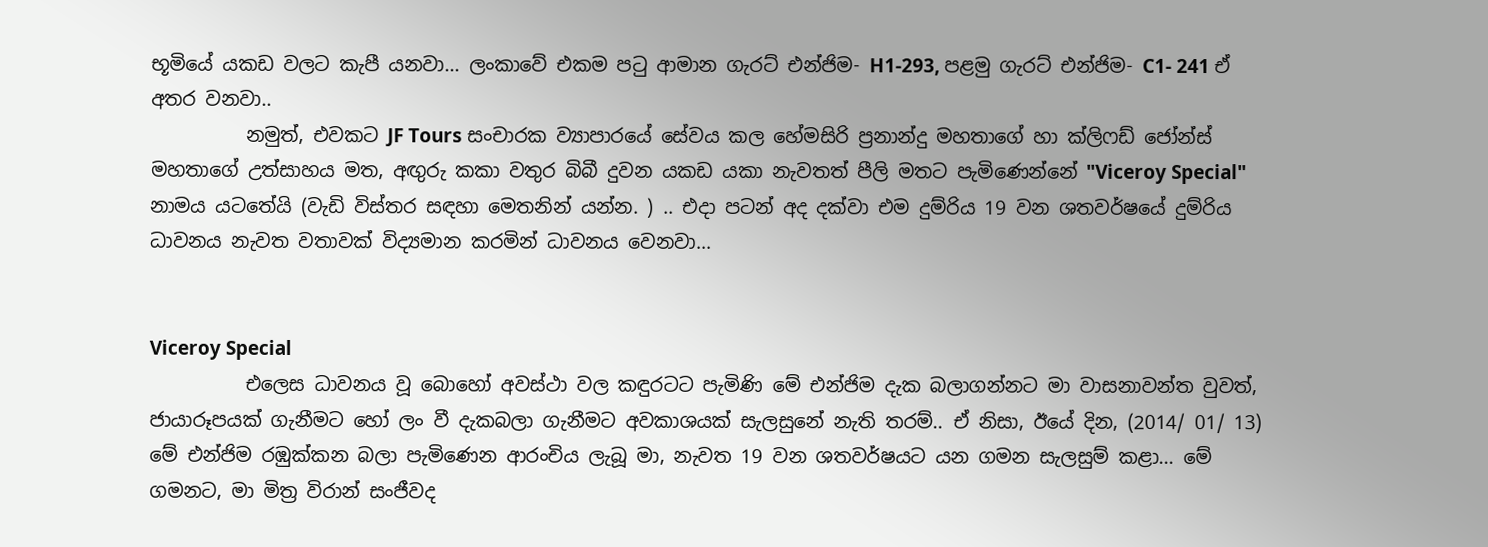භූමියේ යකඩ වලට කැපී යනවා... ලංකාවේ එකම පටු ආමාන ගැරට් එන්ජිම- H1-293, පළමු ගැරට් එන්ජිම- C1- 241 ඒ අතර වනවා..
          නමුත්, එවකට JF Tours සංචාරක ව්‍යාපාරයේ සේවය කල හේමසිරි ප්‍රනාන්දු මහතාගේ හා ක්ලිෆඩ් ජෝන්ස් මහතාගේ උත්සාහය මත, අඟුරු කකා වතුර බිබී දුවන යකඩ යකා නැවතත් පීලි මතට පැමිණෙන්නේ "Viceroy Special" නාමය යටතේයි (වැඩි විස්තර සඳහා මෙතනින් යන්න. ) .. එදා පටන් අද දක්වා එම දුම්රිය 19 වන ශතවර්ෂයේ දුම්රිය ධාවනය නැවත වතාවක් විද්‍යමාන කරමින් ධාවනය වෙනවා...


Viceroy Special
          එලෙස ධාවනය වූ බොහෝ අවස්ථා වල කඳුරටට පැමිණි මේ එන්ජිම දැක බලාගන්නට මා වාසනාවන්ත වුවත්, ජායාරූපයක් ගැනීමට හෝ ලං වී දැකබලා ගැනීමට අවකාශයක් සැලසුනේ නැති තරම්.. ඒ නිසා, ඊයේ දින, (2014/ 01/ 13) මේ එන්ජිම රඹුක්කන බලා පැමිණෙන ආරංචිය ලැබූ මා, නැවත 19 වන ශතවර්ෂයට යන ගමන සැලසුම් කළා... මේ ගමනට, මා මිත්‍ර විරාන් සංජීවද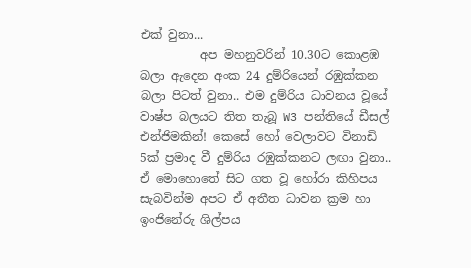එක් වුනා...
          අප මහනුවරින් 10.30ට කොළඹ බලා ඇදෙන අංක 24 දුම්රියෙන් රඹුක්කන බලා පිටත් වුනා.. එම දුම්රිය ධාවනය වූයේ වාෂ්ප බලයට තිත තැබූ W3 පන්තියේ ඩීසල් එන්ජිමකින්! කෙසේ හෝ වෙලාවට විනාඩි 5ක් ප්‍රමාද වී දුම්රිය රඹුක්කනට ලඟා වුනා.. ඒ මොහොතේ සිට ගත වූ හෝරා කිහිපය සැබවින්ම අපට ඒ අතීත ධාවන ක්‍රම හා ඉංජිනේරු ශිල්පය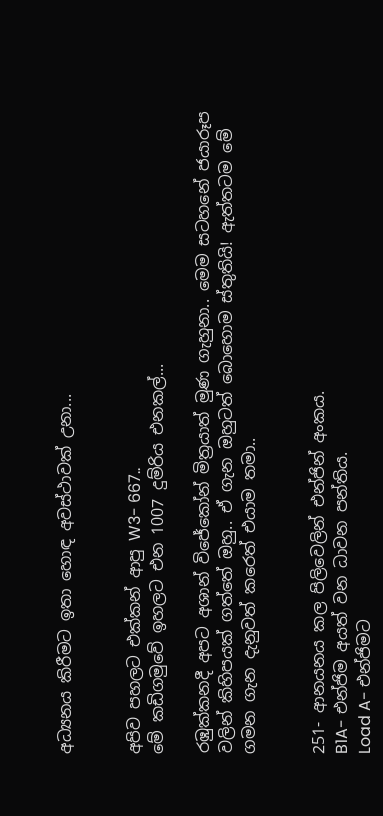අධ්‍යනය කිරීමට ඉතා හොඳ අවස්ථාවක් උනා...


අපිව පහලට එක්කන් ආපු W3- 667..
මේ කඩිගමුවේ ඉහලට එන 1007 දුම්රිය එනකල්...

රඹුක්කනදී අපට අශාන් විජේකෝන් මිත්‍රයාත් මුණ ගැහුනා.. මෙම සටහනේ ජයාරූප වලින් කිහිපයක් ගත්තේ ඔහු.. ඒ ගැන ඔහුටත් බොහොම ස්තුතියි! ඇත්තටම මේ ගමන ගැන දැනුවත් කරෙත් එයාම තමා..


251- ආනයනය කල පිලිවෙලින් එන්ජින් අංකය.
B1A- එන්ජිම අයත් වන ධාවන පන්තිය.
Load A- එන්ජිමට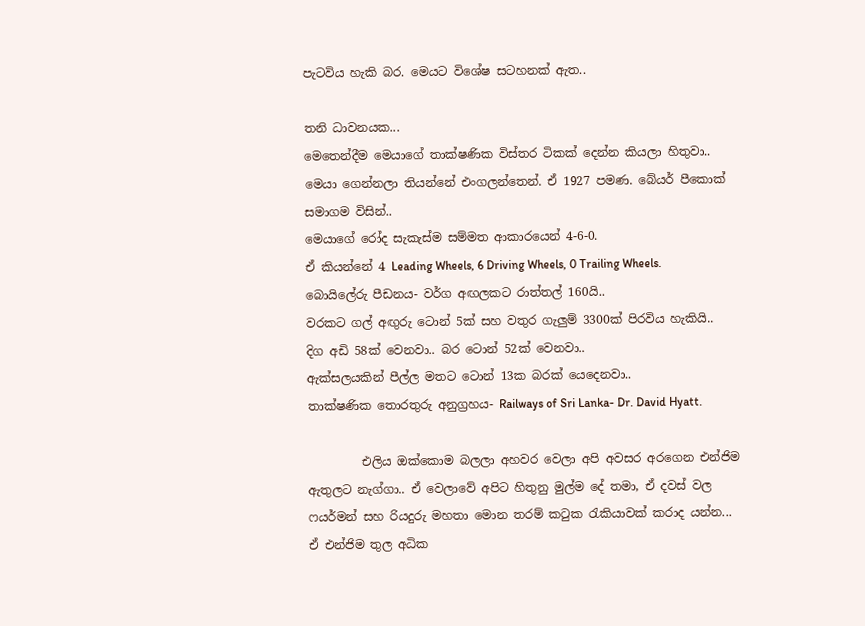පැටවිය හැකි බර. මෙයට විශේෂ සටහනක් ඇත..

තනි ධාවනයක...
මෙතෙන්දීම මෙයාගේ තාක්ෂණික විස්තර ටිකක් දෙන්න කියලා හිතුවා..
මෙයා ගෙන්නලා තියන්නේ එංගලන්තෙන්. ඒ 1927 පමණ. බේයර් පීකොක් සමාගම විසින්..
මෙයාගේ රෝද සැකැස්ම සම්මත ආකාරයෙන් 4-6-0.
ඒ කියන්නේ 4 Leading Wheels, 6 Driving Wheels, 0 Trailing Wheels.
බොයිලේරු පීඩනය- වර්ග අඟලකට රාත්තල් 160යි..
වරකට ගල් අඟුරු ටොන් 5ක් සහ වතුර ගැලුම් 3300ක් පිරවිය හැකියි..
දිග අඩි 58ක් වෙනවා.. බර ටොන් 52ක් වෙනවා..
ඇක්සලයකින් පීල්ල මතට ටොන් 13ක බරක් යෙදෙනවා..
තාක්ෂණික තොරතුරු අනුග්‍රහය- Railways of Sri Lanka- Dr. David Hyatt.

         එලිය ඔක්කොම බලලා අහවර වෙලා අපි අවසර අරගෙන එන්ජිම ඇතුලට නැග්ගා.. ඒ වෙලාවේ අපිට හිතුනු මුල්ම දේ තමා, ඒ දවස් වල ෆයර්මන් සහ රියදුරු මහතා මොන තරම් කටුක රැකියාවක් කරාද යන්න... ඒ එන්ජිම තුල අධික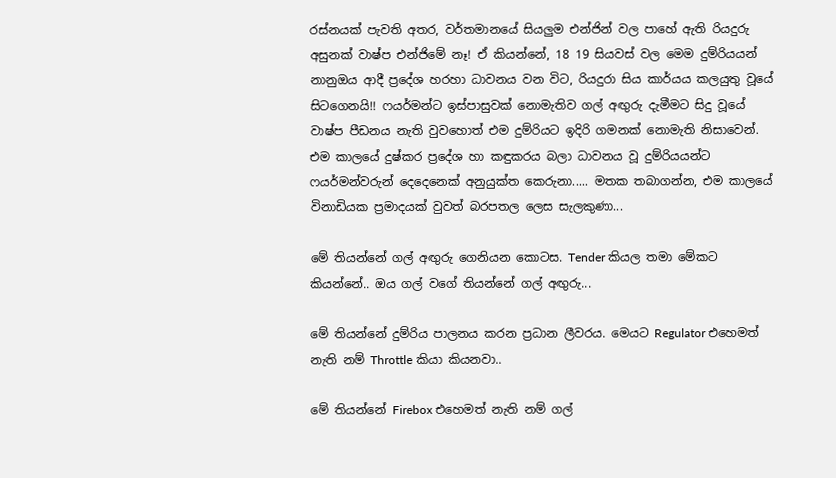රස්නයක් පැවති අතර, වර්තමානයේ සියලුම එන්ජින් වල පාහේ ඇති රියදුරු අසුනක් වාෂ්ප එන්ජිමේ නෑ! ඒ කියන්නේ, 18 19 සියවස් වල මෙම දුම්රියයන් නානුඔය ආදී ප්‍රදේශ හරහා ධාවනය වන විට, රියදුරා සිය කාර්යය කලයුතු වූයේ සිටගෙනයි!! ෆයර්මන්ට ඉස්පාසුවක් නොමැතිව ගල් අඟුරු දැමීමට සිදු වූයේ වාෂ්ප පීඩනය නැති වුවහොත් එම දුම්රියට ඉදිරි ගමනක් නොමැති නිසාවෙන්. එම කාලයේ දුෂ්කර ප්‍රදේශ හා කඳුකරය බලා ධාවනය වූ දුම්රියයන්ට ෆයර්මන්වරුන් දෙදෙනෙක් අනුයුක්ත කෙරුනා..... මතක තබාගන්න, එම කාලයේ විනාඩියක ප්‍රමාදයක් වුවත් බරපතල ලෙස සැලකුණා...

මේ තියන්නේ ගල් අඟුරු ගෙනියන කොටස. Tender කියල තමා මේකට කියන්නේ.. ඔය ගල් වගේ තියන්නේ ගල් අඟුරු...

මේ තියන්නේ දුම්රිය පාලනය කරන ප්‍රධාන ලීවරය. මෙයට Regulator එහෙමත් නැති නම් Throttle කියා කියනවා..

මේ තියන්නේ Firebox එහෙමත් නැති නම් ගල්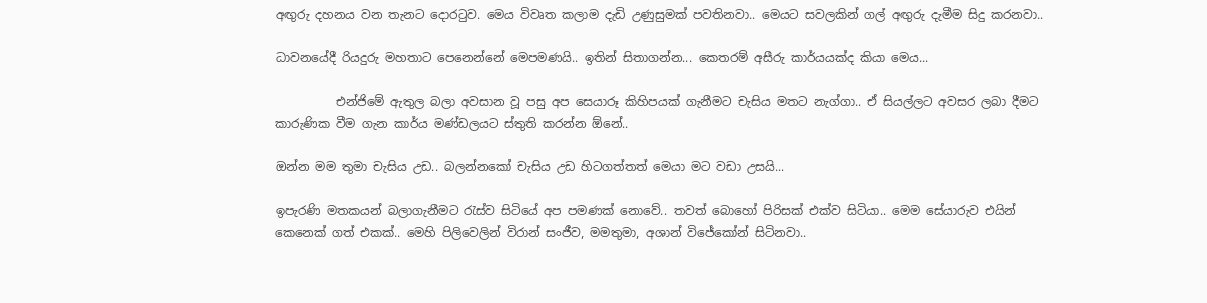අඟුරු දහනය වන තැනට දොරටුව. මෙය විවෘත කලාම දැඩි උණුසුමක් පවතිනවා.. මෙයට සවලකින් ගල් අඟුරු දැමීම සිදු කරනවා..

ධාවනයේදී රියදුරු මහතාට පෙනෙන්නේ මෙපමණයි.. ඉතින් සිතාගන්න... කෙතරම් අසීරු කාර්යයක්ද කියා මෙය...

          එන්ජිමේ ඇතුල බලා අවසාන වූ පසු අප සෙයාරූ කිහිපයක් ගැනීමට චැසිය මතට නැග්ගා.. ඒ සියල්ලට අවසර ලබා දීමට කාරුණික වීම ගැන කාර්ය මණ්ඩලයට ස්තුති කරන්න ඕනේ..

ඔන්න මම තුමා චැසිය උඩ.. බලන්නකෝ චැසිය උඩ හිටගත්තත් මෙයා මට වඩා උසයි...

ඉපැරණි මතකයන් බලාගැනීමට රැස්ව සිටියේ අප පමණක් නොවේ.. තවත් බොහෝ පිරිසක් එක්ව සිටියා.. මෙම සේයාරුව එයින් කෙනෙක් ගත් එකක්.. මෙහි පිලිවෙලින් විරාන් සංජීව, මමතුමා, අශාන් විජේකෝන් සිටිනවා..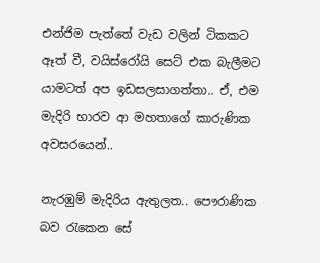එන්ජිම පැත්තේ වැඩ වලින් ටිකකට ඈත් වී, වයිස්රෝයි සෙට් එක බැලීමට යාමටත් අප ඉඩසලසාගත්තා.. ඒ, එම මැදිරි භාරව ආ මහතාගේ කාරුණික අවසරයෙන්..

නැරඹුම් මැදිරිය ඇතුලත.. පෞරාණික බව රැකෙන සේ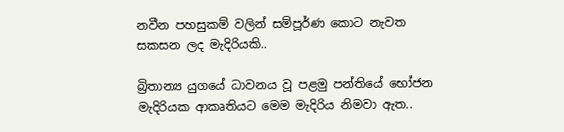නවීන පහසුකම් වලින් සම්පූර්ණ කොට නැවත සකසන ලද මැදිරියකි..

බ්‍රිතාන්‍ය යුගයේ ධාවනය වූ පළමු පන්තියේ භෝජන මැදිරියක ආකෘතියට මෙම මැදිරිය නිමවා ඇත..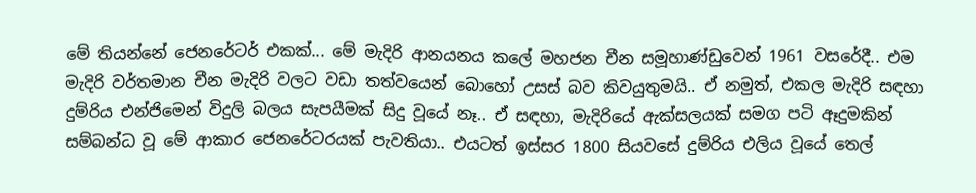මේ තියන්නේ ජෙනරේටර් එකක්... මේ මැදිරි ආනයනය කලේ මහජන චීන සමූහාණ්ඩුවෙන් 1961 වසරේදී.. එම මැදිරි වර්තමාන චීන මැදිරි වලට වඩා තත්වයෙන් බොහෝ උසස් බව කිවයුතුමයි.. ඒ නමුත්, එකල මැදිරි සඳහා දුම්රිය එන්ජිමෙන් විදුලි බලය සැපයීමක් සිදු වූයේ නෑ.. ඒ සඳහා, මැදිරියේ ඇක්සලයක් සමග පටි ඈදුමකින් සම්බන්ධ වූ මේ ආකාර ජෙනරේටරයක් පැවතියා.. එයටත් ඉස්සර 1800 සියවසේ දුම්රිය එලිය වූයේ තෙල්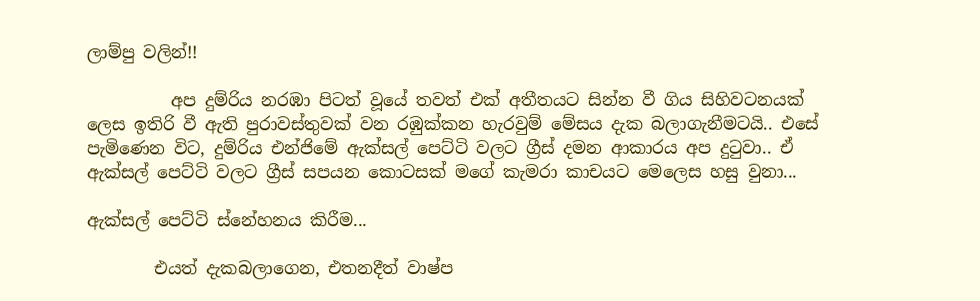ලාම්පු වලින්!!

          අප දුම්රිය නරඹා පිටත් වූයේ තවත් එක් අතීතයට සින්න වී ගිය සිහිවටනයක් ලෙස ඉතිරි වී ඇති පුරාවස්තුවක් වන රඹුක්කන හැරවුම් මේසය දැක බලාගැනීමටයි.. එසේ පැමිණෙන විට, දුම්රිය එන්ජිමේ ඇක්සල් පෙට්ටි වලට ග්‍රීස් දමන ආකාරය අප දුටුවා.. ඒ ඇක්සල් පෙට්ටි වලට ග්‍රීස් සපයන කොටසක් මගේ කැමරා කාචයට මෙලෙස හසු වුනා...

ඇක්සල් පෙට්ටි ස්නේහනය කිරීම...

        එයත් දැකබලාගෙන, එතනදීත් වාෂ්ප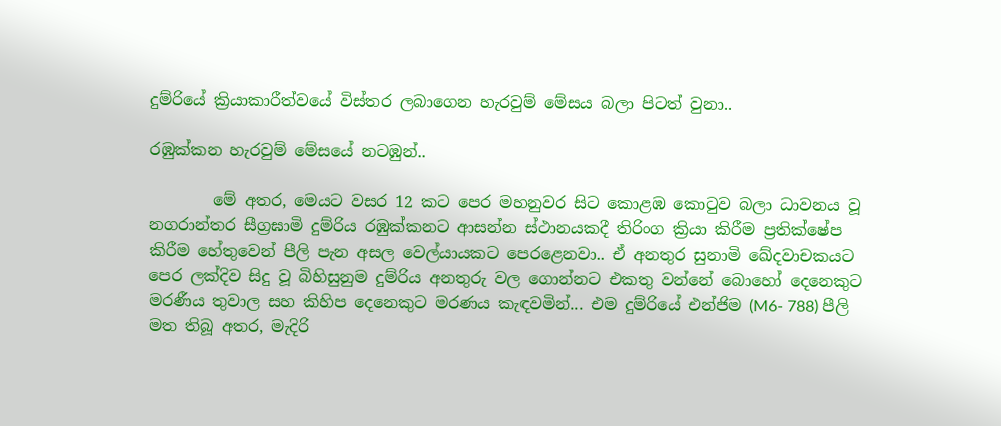දුම්රියේ ක්‍රියාකාරීත්වයේ විස්තර ලබාගෙන හැරවුම් මේසය බලා පිටත් වුනා..

රඹුක්කන හැරවුම් මේසයේ නටඹුන්..

        මේ අතර, මෙයට වසර 12 කට පෙර මහනුවර සිට කොළඹ කොටුව බලා ධාවනය වූ නගරාන්තර සීග්‍රඝාමි දුම්රිය රඹුක්කනට ආසන්න ස්ථානයකදී තිරිංග ක්‍රියා කිරීම ප්‍රතික්ෂේප කිරීම හේතුවෙන් පීලි පැන අසල වෙල්යායකට පෙරළෙනවා.. ඒ අනතුර සුනාමි ඛේදවාචකයට පෙර ලක්දිව සිදු වූ බිහිසුනුම දුම්රිය අනතුරු වල ගොන්නට එකතු වන්නේ බොහෝ දෙනෙකුට මරණීය තුවාල සහ කිහිප දෙනෙකුට මරණය කැඳවමින්... එම දුම්රියේ එන්ජිම (M6- 788) පීලි මත තිබූ අතර, මැදිරි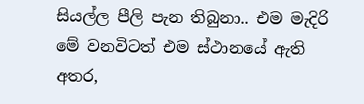සියල්ල පීලි පැන තිබුනා.. එම මැදිරි මේ වනවිටත් එම ස්ථානයේ ඇති අතර,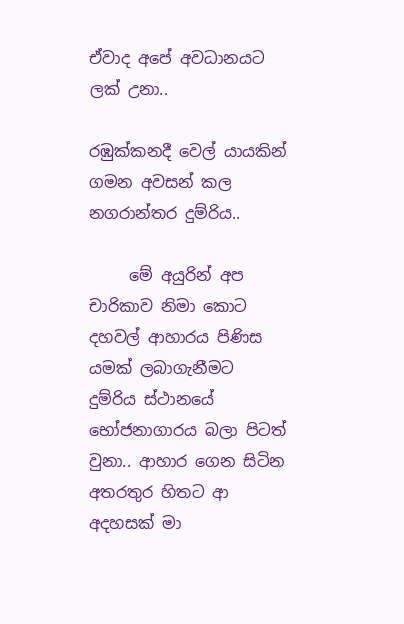ඒවාද අපේ අවධානයට ලක් උනා..

රඹුක්කනදී වෙල් යායකින් ගමන අවසන් කල නගරාන්තර දුම්රිය..

     මේ අයුරින් අප චාරිකාව නිමා කොට දහවල් ආහාරය පිණිස යමක් ලබාගැනීමට දුම්රිය ස්ථානයේ භෝජනාගාරය බලා පිටත් වුනා.. ආහාර ගෙන සිටින අතරතුර හිතට ආ අදහසක් මා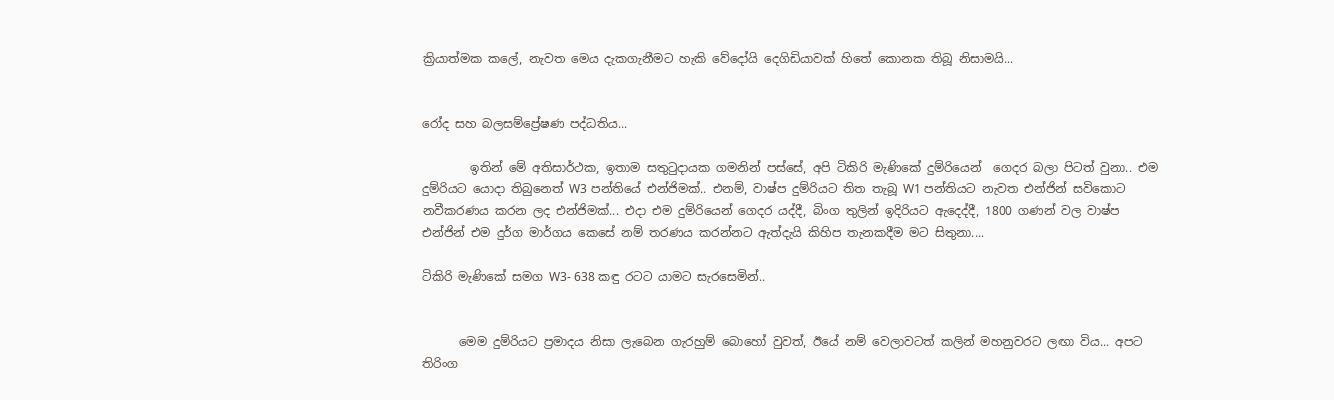ක්‍රියාත්මක කලේ, නැවත මෙය දැකගැනීමට හැකි වේදෝයි දෙගිඩියාවක් හිතේ කොනක තිබූ නිසාමයි...


රෝද සහ බලසම්ප්‍රේෂණ පද්ධතිය...

        ඉතින් මේ අතිසාර්ථක, ඉතාම සතුටුදායක ගමනින් පස්සේ, අපි ටිකිරි මැණිකේ දුම්රියෙන්  ගෙදර බලා පිටත් වුනා.. එම දුම්රියට යොදා තිබුනෙත් W3 පන්තියේ එන්ජිමක්.. එනම්, වාෂ්ප දුම්රියට තිත තැබූ W1 පන්තියට නැවත එන්ජින් සවිකොට නවීකරණය කරන ලද එන්ජිමක්... එදා එම දුම්රියෙන් ගෙදර යද්දී, බිංග තුලින් ඉදිරියට ඇදෙද්දී, 1800 ගණන් වල වාෂ්ප එන්ජින් එම දුර්ග මාර්ගය කෙසේ නම් තරණය කරන්නට ඇත්දැයි කිහිප තැනකදීම මට සිතුනා....

ටිකිරි මැණිකේ සමග W3- 638 කඳු රටට යාමට සැරසෙමින්..


      මෙම දුම්රියට ප්‍රමාදය නිසා ලැබෙන ගැරහුම් බොහෝ වුවත්, ඊයේ නම් වෙලාවටත් කලින් මහනුවරට ලඟා විය... අපට තිරිංග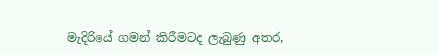මැදිරියේ ගමන් කිරීමටද ලැබුණු අතර,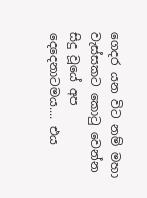ගෙදර යන විට නම් මහා වැස්සකට කොටු වෙන්න සිදු වූයේ අප දෙදෙනාටමය.... එය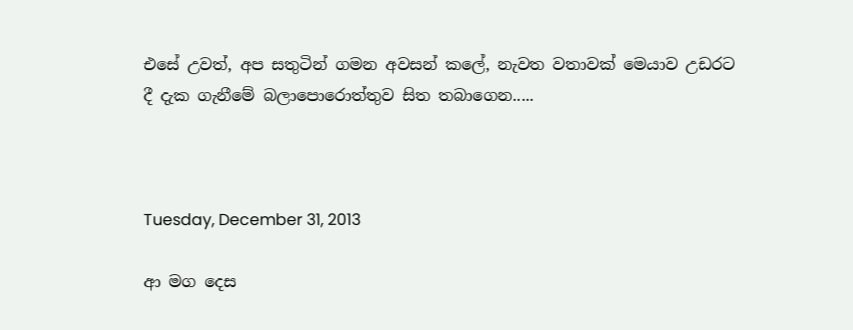එසේ උවත්, අප සතුටින් ගමන අවසන් කලේ, නැවත වතාවක් මෙයාව උඩරට දී දැක ගැනීමේ බලාපොරොත්තුව සිත තබාගෙන.....



Tuesday, December 31, 2013

ආ මග දෙස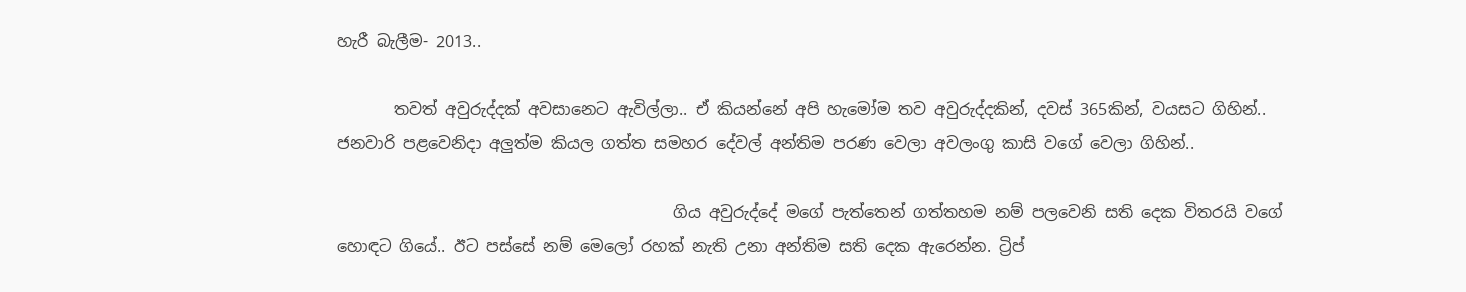හැරී බැලීම- 2013..

       තවත් අවුරුද්දක් අවසානෙට ඇවිල්ලා.. ඒ කියන්නේ අපි හැමෝම තව අවුරුද්දකින්, දවස් 365කින්, වයසට ගිහින්..  ජනවාරි පළවෙනිදා අලුත්ම කියල ගත්ත සමහර දේවල් අන්තිම පරණ වෙලා අවලංගු කාසි වගේ වෙලා ගිහින්..

                                          ගිය අවුරුද්දේ මගේ පැත්තෙන් ගත්තහම නම් පලවෙනි සති දෙක විතරයි වගේ හොඳට ගියේ.. ඊට පස්සේ නම් මෙලෝ රහක් නැති උනා අන්තිම සති දෙක ඇරෙන්න. ට්‍රිප්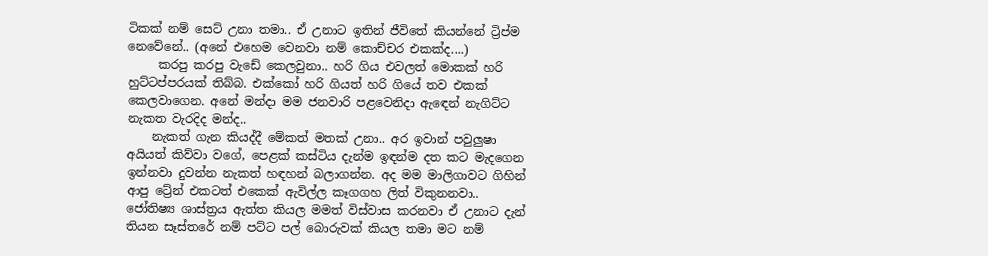ටිකක් නම් සෙට් උනා තමා.. ඒ උනාට ඉතින් ජීවිතේ කියන්නේ ට්‍රිප්ම නෙවේනේ.. (අනේ එහෙම වෙනවා නම් කොච්චර එකක්ද....)
     කරපු කරපු වැඩේ කෙලවුනා.. හරි ගිය එවලත් මොකක් හරි හුට්ටප්පරයක් තිබ්බ. එක්කෝ හරි ගියත් හරි ගියේ තව එකක් කෙලවාගෙන. අනේ මන්දා මම ජනවාරි පළවෙනිදා ඇඳෙන් නැගිට්ට නැකත වැරදිද මන්ද..
    නැකත් ගැන කියද්දී මේකත් මතක් උනා.. අර ඉවාන් පවුලුෂා අයියත් කිව්වා වගේ, පෙළක් කස්ටිය දැන්ම ඉඳන්ම දත කට මැදගෙන ඉන්නවා දුවන්න නැකත් හඳහන් බලාගන්න. අද මම මාලිගාවට ගිහින් ආපු ට්‍රේන් එකටත් එකෙක් ඇවිල්ල කෑගගහ ලිත් විකුනනවා.. ජෝතිෂ්‍ය ශාස්ත්‍රය ඇත්ත කියල මමත් විස්වාස කරනවා ඒ උනාට දැන් තියන සෑස්තරේ නම් පට්ට පල් බොරුවක් කියල තමා මට නම්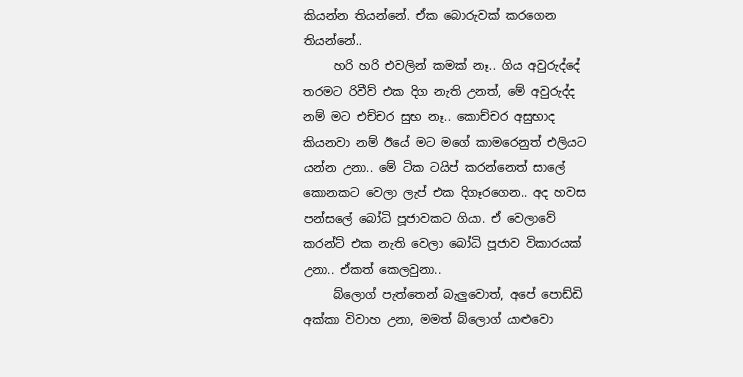කියන්න තියන්නේ. ඒක බොරුවක් කරගෙන තියන්නේ..
     හරි හරි එවලින් කමක් නෑ.. ගිය අවුරුද්දේ තරමට රිවීව් එක දිග නැති උනත්, මේ අවුරුද්ද නම් මට එච්චර සුභ නෑ.. කොච්චර අසුභාද කියනවා නම් ඊයේ මට මගේ කාමරෙනුත් එලියට යන්න උනා.. මේ ටික ටයිප් කරන්නෙත් සාලේ කොනකට වෙලා ලැප් එක දිගෑරගෙන.. අද හවස පන්සලේ බෝධි පූජාවකට ගියා. ඒ වෙලාවේ කරන්ට් එක නැති වෙලා බෝධි පූජාව විකාරයක් උනා.. ඒකත් කෙලවුනා..
     බ්ලොග් පැත්තෙන් බැලුවොත්, අපේ පොඩ්ඩි අක්කා විවාහ උනා, මමත් බ්ලොග් යාළුවො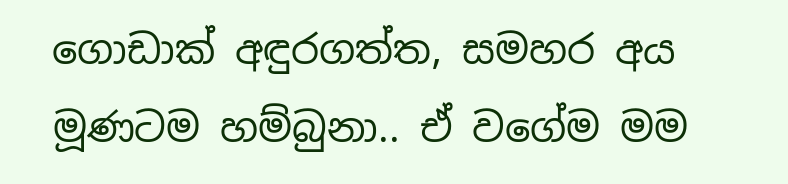ගොඩාක් අඳුරගත්ත, සමහර අය මූණටම හම්බුනා.. ඒ වගේම මම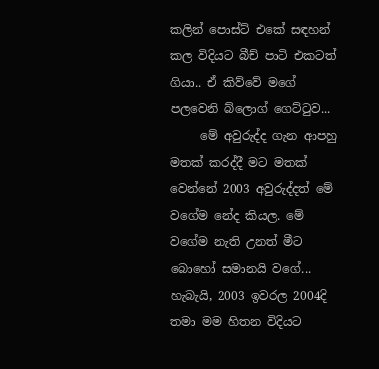කලින් පොස්ට් එකේ සඳහන් කල විදියට බීච් පාටි එකටත් ගියා.. ඒ කිව්වේ මගේ පලවෙනි බ්ලොග් ගෙට්ටුව...
     මේ අවුරුද්ද ගැන ආපහු මතක් කරද්දී මට මතක් වෙන්නේ 2003 අවුරුද්දත් මේ වගේම නේද කියල. මේ වගේම නැති උනත් මීට බොහෝ සමානයි වගේ... හැබැයි, 2003 ඉවරල 2004දි තමා මම හිතන විදියට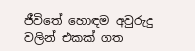ජීවිතේ හොඳම අවුරුදු වලින් එකක් ගත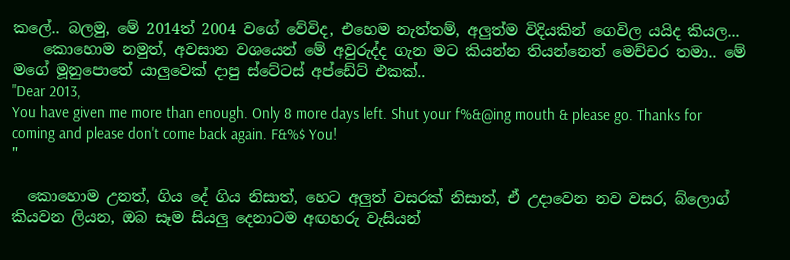කලේ.. බලමු, මේ 2014ත් 2004 වගේ වේවිද, එහෙම නැත්තම්, අලුත්ම විදියකින් ගෙවිල යයිද කියල...
    කොහොම නමුත්, අවසාන වශයෙන් මේ අවුරුද්ද ගැන මට කියන්න තියන්නෙත් මෙච්චර තමා.. මේ මගේ මූනුපොතේ යාලුවෙක් දාපු ස්ටේටස් අප්ඩේට් එකක්..
"Dear 2013,
You have given me more than enough. Only 8 more days left. Shut your f%&@ing mouth & please go. Thanks for coming and please don't come back again. F&%$ You!
"

  කොහොම උනත්, ගිය දේ ගිය නිසාත්, හෙට අලුත් වසරක් නිසාත්, ඒ උදාවෙන නව වසර, බ්ලොග් කියවන ලියන, ඔබ සෑම සියලු දෙනාටම අඟහරු වැසියන්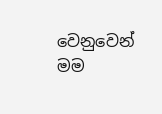වෙනුවෙන් මම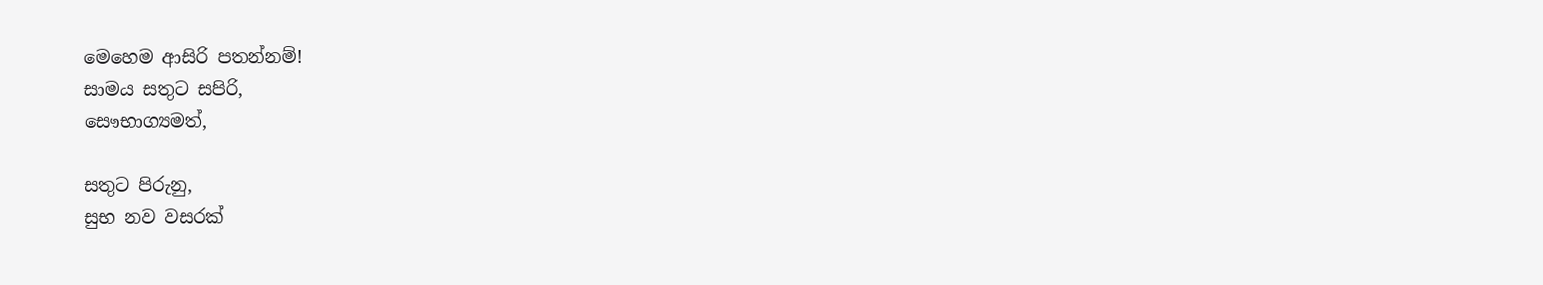මෙහෙම ආසිරි පතන්නම්!
සාමය සතුට සපිරි,
සෞභාග්‍යමත්,

සතුට පිරුනු,
සුභ නව වසරක්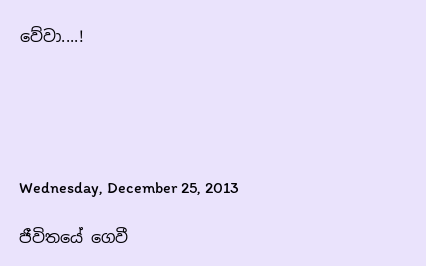වේවා....!





Wednesday, December 25, 2013

ජීවිතයේ ගෙවී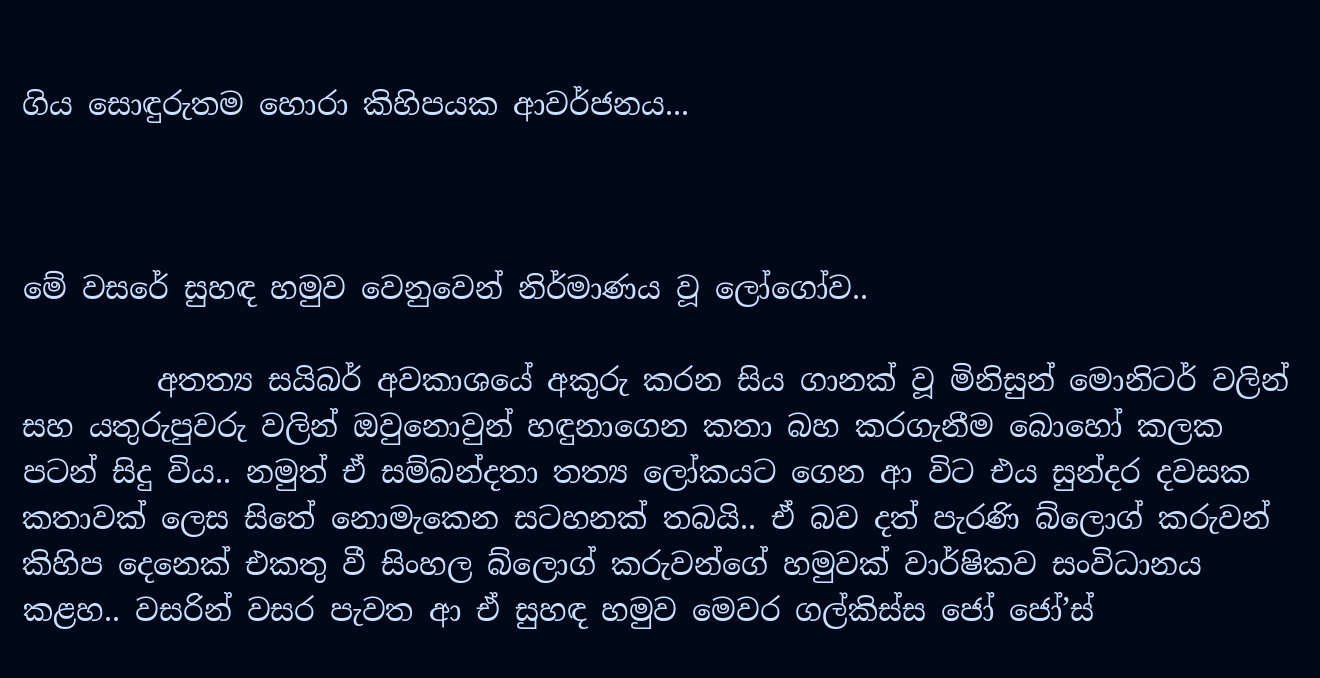ගිය සොඳුරුතම හොරා කිහිපයක ආවර්ජනය...



මේ වසරේ සුහඳ හමුව වෙනුවෙන් නිර්මාණය වූ ලෝගෝව..

         අතත්‍ය සයිබර් අවකාශයේ අකුරු කරන සිය ගානක් වූ මිනිසුන් මොනිටර් වලින් සහ යතුරුපුවරු වලින් ඔවුනොවුන් හඳුනාගෙන කතා බහ කරගැනීම බොහෝ කලක පටන් සිදු විය.. නමුත් ඒ සම්බන්දතා තත්‍ය ලෝකයට ගෙන ආ විට එය සුන්දර දවසක කතාවක් ලෙස සිතේ නොමැකෙන සටහනක් තබයි.. ඒ බව දත් පැරණි බ්ලොග් කරුවන් කිහිප දෙනෙක් එකතු වී සිංහල බ්ලොග් කරුවන්ගේ හමුවක් වාර්ෂිකව සංවිධානය කළහ.. වසරින් වසර පැවත ආ ඒ සුහඳ හමුව මෙවර ගල්කිස්ස ජෝ ජෝ’ස්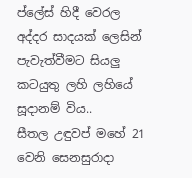ප්ලේස් හිදී වෙරල අද්දර සාදයක් ලෙසින් පැවැත්වීමට සියලු කටයුතු ලහි ලහියේ සූදානම් විය..
සීතල උඳුවප් මහේ 21 වෙනි සෙනසුරාදා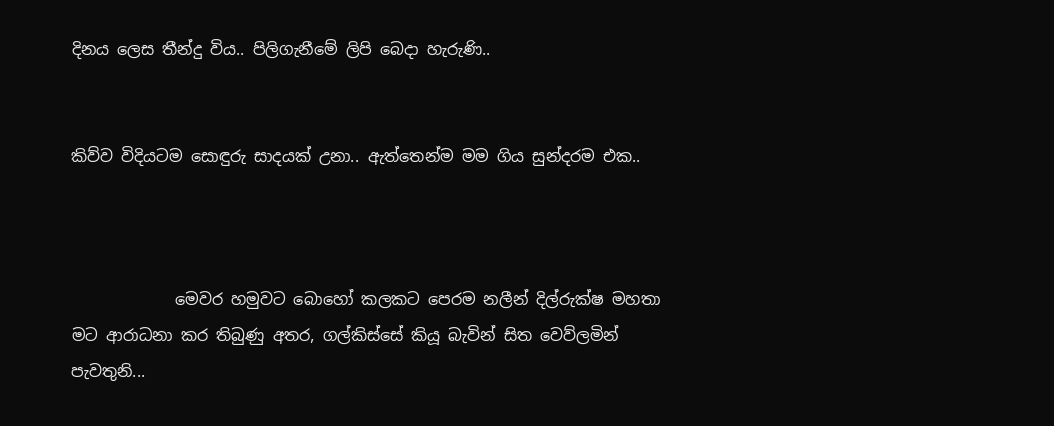දිනය ලෙස තීන්දු විය.. පිලිගැනීමේ ලිපි බෙදා හැරුණි..


කිව්ව විදියටම සොඳුරු සාදයක් උනා.. ඇත්තෙන්ම මම ගිය සුන්දරම එක..



             මෙවර හමුවට බොහෝ කලකට පෙරම නලීන් දිල්රුක්ෂ මහතා මට ආරාධනා කර තිබුණු අතර, ගල්කිස්සේ කියූ බැවින් සිත වෙව්ලමින් පැවතුනි...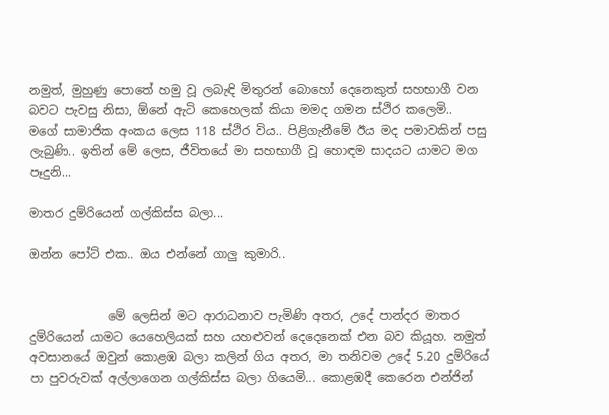නමුත්, මුහුණු පොතේ හමු වූ ලබැඳි මිතුරන් බොහෝ දෙනෙකුත් සහභාගී වන බවට පැවසු නිසා, ඕනේ ඇටි කෙහෙලක් කියා මමද ගමන ස්ථිර කලෙමි..
මගේ සාමාජික අංකය ලෙස 118 ස්ථිර විය.. පිළිගැනීමේ ඊය මද පමාවකින් පසු ලැබුණි.. ඉතින් මේ ලෙස, ජීවිතයේ මා සහභාගී වූ හොඳම සාදයට යාමට මග පෑදුනි...

මාතර දුම්රියෙන් ගල්කිස්ස බලා...

ඔන්න පෝට් එක.. ඔය එන්නේ ගාලු කුමාරි..


             මේ ලෙසින් මට ආරාධනාව පැමිණි අතර, උදේ පාන්දර මාතර දුම්රියෙන් යාමට යෙහෙලියක් සහ යහළුවන් දෙදෙනෙක් එන බව කියූහ. නමුත් අවසානයේ ඔවුන් කොළඹ බලා කලින් ගිය අතර, මා තනිවම උදේ 5.20 දුම්රියේ පා පුවරුවක් අල්ලාගෙන ගල්කිස්ස බලා ගියෙමි... කොළඹදී කෙරෙන එන්ජින්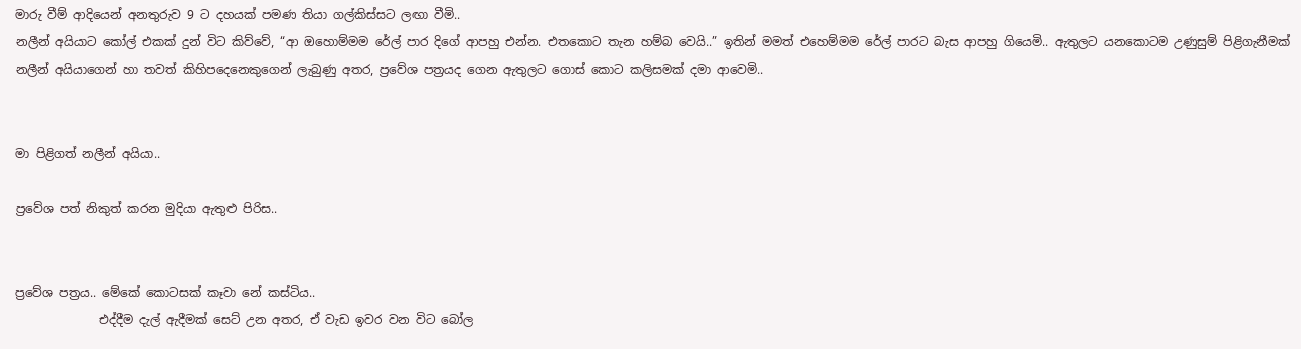මාරු වීම් ආදියෙන් අනතුරුව 9 ට දහයක් පමණ තියා ගල්කිස්සට ලඟා වීමි..
නලීන් අයියාට කෝල් එකක් දුන් විට කිව්වේ, “ආ ඔහොම්මම රේල් පාර දිගේ ආපහු එන්න. එතකොට තැන හම්බ වෙයි..” ඉතින් මමත් එහෙම්මම රේල් පාරට බැස ආපහු ගියෙමි.. ඇතුලට යනකොටම උණුසුම් පිළිගැනීමක් නලීන් අයියාගෙන් හා තවත් කිහිපදෙනෙකුගෙන් ලැබුණු අතර, ප්‍රවේශ පත්‍රයද ගෙන ඇතුලට ගොස් කොට කලිසමක් දමා ආවෙමි..


මා පිළිගත් නලීන් අයියා..

ප්‍රවේශ පත් නිකුත් කරන මුදියා ඇතුළු පිරිස..


ප්‍රවේශ පත්‍රය.. මේකේ කොටසක් කෑවා නේ කස්ටිය..
              එද්දීම දැල් ඇදීමක් සෙට් උන අතර, ඒ වැඩ ඉවර වන විට බෝල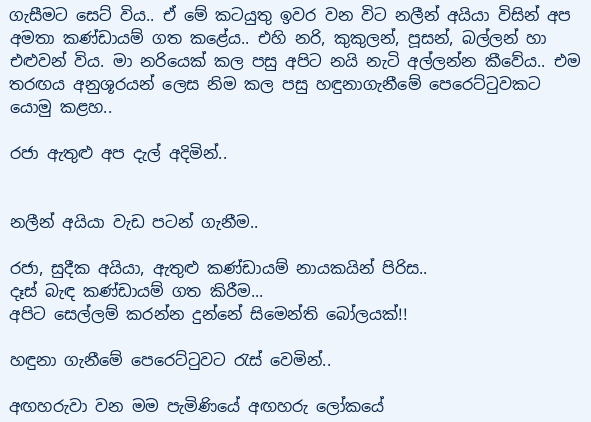ගැසීමට සෙට් විය.. ඒ මේ කටයුතු ඉවර වන විට නලීන් අයියා විසින් අප අමතා කණ්ඩායම් ගත කළේය.. එහි නරි, කුකුලන්, පූසන්, බල්ලන් හා එළුවන් විය. මා නරියෙක් කල පසු අපිට නයි නැටි අල්ලන්න කීවේය.. එම තරඟය අනුශූරයන් ලෙස නිම කල පසු හඳුනාගැනීමේ පෙරෙට්ටුවකට යොමු කළහ..

රජා ඇතුළු අප දැල් අදිමින්..


නලීන් අයියා වැඩ පටන් ගැනීම..

රජා, සුදීක අයියා, ඇතුළු කණ්ඩායම් නායකයින් පිරිස..
දෑස් බැඳ කණ්ඩායම් ගත කිරීම...
අපිට සෙල්ලම් කරන්න දුන්නේ සිමෙන්ති බෝලයක්!!

හඳුනා ගැනීමේ පෙරෙට්ටුවට රැස් වෙමින්..

අඟහරුවා වන මම පැමිණියේ අඟහරු ලෝකයේ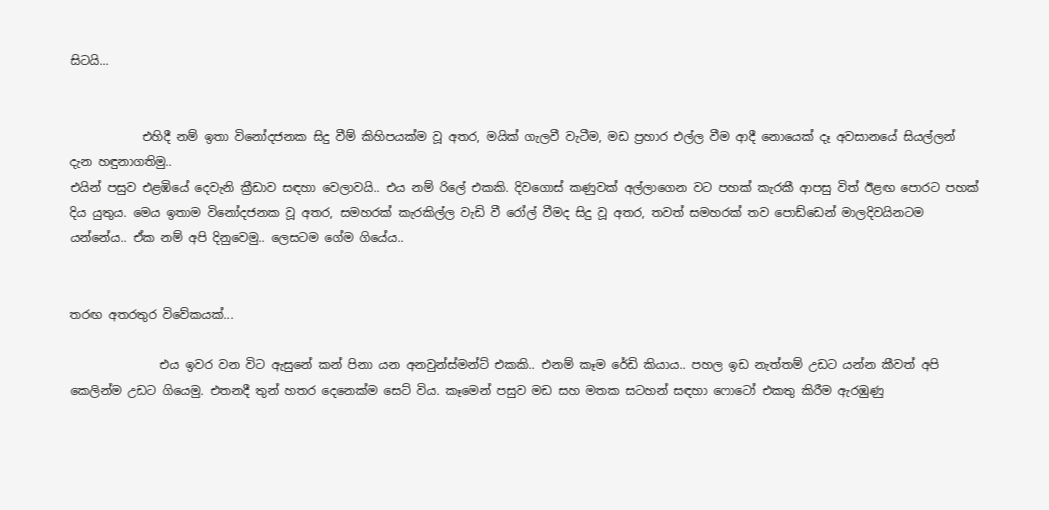සිටයි...


            එහිදී නම් ඉතා විනෝදජනක සිදු වීම් කිහිපයක්ම වූ අතර, මයික් ගැලවී වැටීම, මඩ ප්‍රහාර එල්ල වීම ආදී නොයෙක් දෑ අවසානයේ සියල්ලන් දැන හඳුනාගතිමු..
එයින් පසුව එළඹියේ දෙවැනි ක්‍රීඩාව සඳහා වෙලාවයි.. එය නම් රිලේ එකකි. දිවගොස් කණුවක් අල්ලාගෙන වට පහක් කැරකී ආපසු විත් ඊළඟ පොරට පහක් දිය යුතුය. මෙය ඉතාම විනෝදජනක වූ අතර, සමහරක් කැරකිල්ල වැඩි වී රෝල් වීමද සිදු වූ අතර, තවත් සමහරක් තව පොඩ්ඩෙන් මාලදිවයිනටම යන්නේය.. ඒක නම් අපි දිනුවෙමු.. ලෙසටම ගේම ගියේය..


තරඟ අතරතුර විවේකයක්...

               එය ඉවර වන විට ඇසුනේ කන් පිනා යන අනවුන්ස්මන්ට් එකකි.. එනම් කෑම රේඩි කියාය.. පහල ඉඩ නැත්තම් උඩට යන්න කීවත් අපි කෙලින්ම උඩට ගියෙමු. එතනදී තුන් හතර දෙනෙක්ම සෙට් විය. කෑමෙන් පසුව මඩ සහ මතක සටහන් සඳහා ෆොටෝ එකතු කිරීම ඇරඹුණු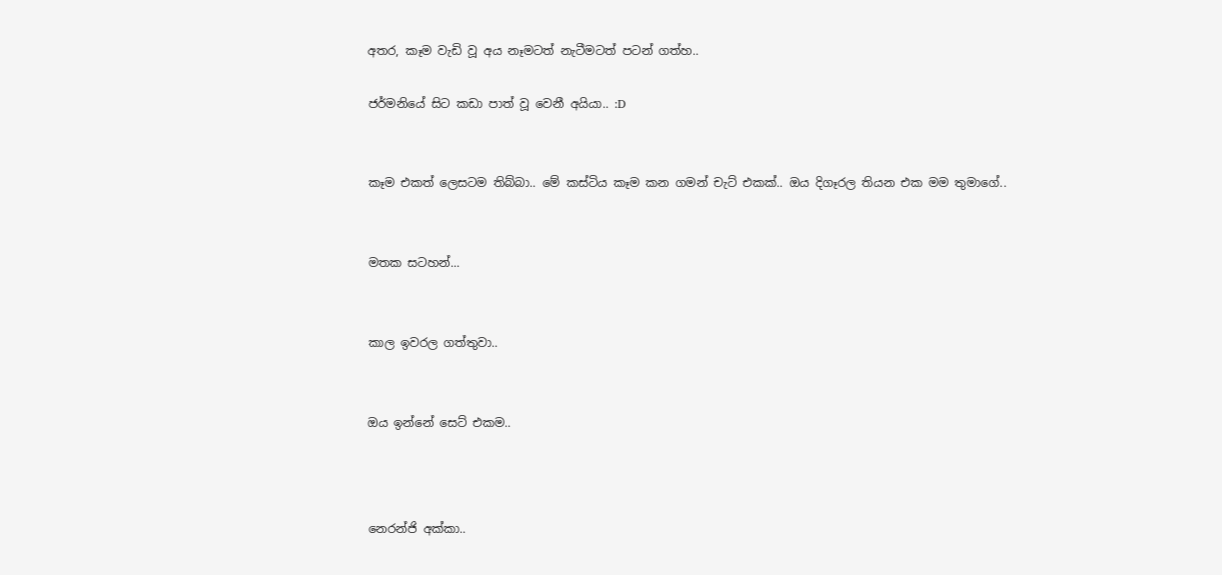අතර, කෑම වැඩි වූ අය නෑමටත් නැටීමටත් පටන් ගත්හ..

ජර්මනියේ සිට කඩා පාත් වූ වෙනී අයියා.. :D


කෑම එකත් ලෙසටම තිබ්බා.. මේ කස්ටිය කෑම කන ගමන් චැට් එකක්.. ඔය දිගෑරල තියන එක මම තුමාගේ..


මතක සටහන්...


කාල ඉවරල ගත්තුවා..


ඔය ඉන්නේ සෙට් එකම..



නෙරන්ජි අක්කා..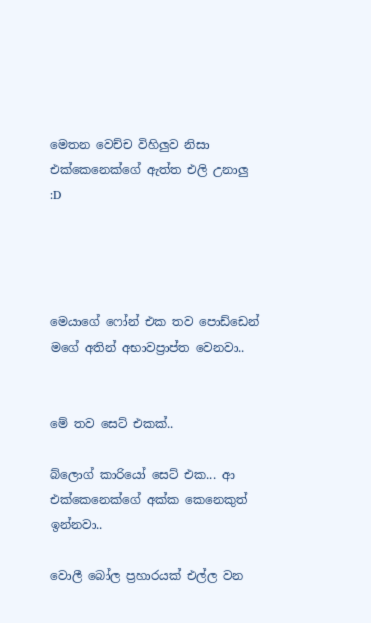මෙතන වෙච්ච විහිලුව නිසා එක්කෙනෙක්ගේ ඇත්ත එලි උනාලු :D




මෙයාගේ ෆෝන් එක තව පොඩ්ඩෙන් මගේ අතින් අභාවප්‍රාප්ත වෙනවා..


මේ තව සෙට් එකක්..

බ්ලොග් කාරියෝ සෙට් එක... ආ එක්කෙනෙක්ගේ අක්ක කෙනෙකුත් ඉන්නවා..

වොලී බෝල ප්‍රහාරයක් එල්ල වන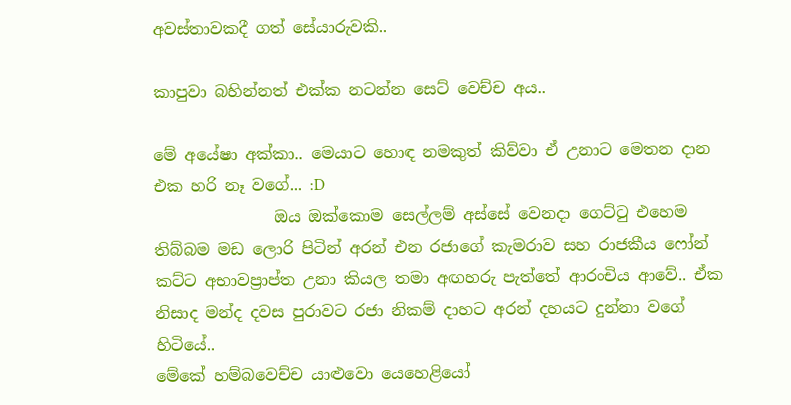අවස්තාවකදී ගත් සේයාරුවකි..

කාපුවා බහින්නත් එක්ක නටන්න සෙට් වෙච්ච අය..

මේ අයේෂා අක්කා.. මෙයාට හොඳ නමකුත් කිව්වා ඒ උනාට මෙතන දාන එක හරි නෑ වගේ... :D
               ඔය ඔක්කොම සෙල්ලම් අස්සේ වෙනදා ගෙට්ටු එහෙම තිබ්බම මඩ ලොරි පිටින් අරන් එන රජාගේ කැමරාව සහ රාජකීය ෆෝන් කට්ට අභාවප්‍රාප්ත උනා කියල තමා අඟහරු පැත්තේ ආරංචිය ආවේ.. ඒක නිසාද මන්ද දවස පුරාවට රජා නිකම් දාහට අරන් දහයට දුන්නා වගේ හිටියේ..
මේකේ හම්බවෙච්ච යාළුවො යෙහෙළියෝ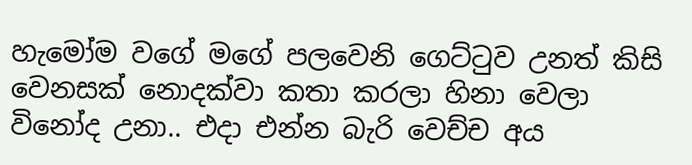හැමෝම වගේ මගේ පලවෙනි ගෙට්ටුව උනත් කිසි වෙනසක් නොදක්වා කතා කරලා හිනා වෙලා විනෝද උනා.. එදා එන්න බැරි වෙච්ච අය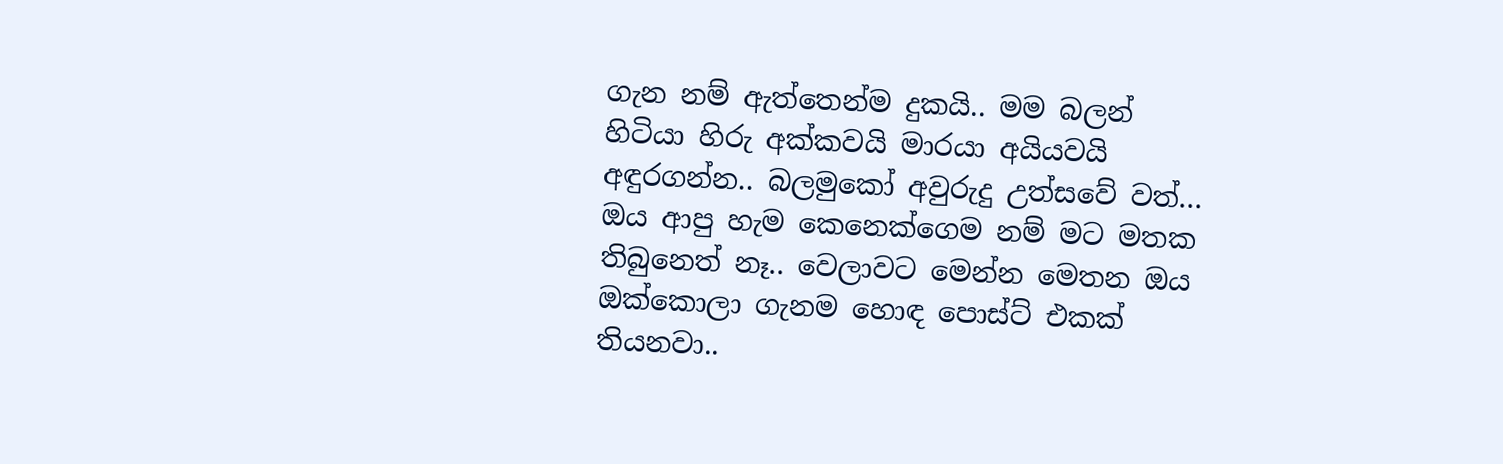ගැන නම් ඇත්තෙන්ම දුකයි.. මම බලන් හිටියා හිරු අක්කවයි මාරයා අයියවයි අඳුරගන්න.. බලමුකෝ අවුරුදු උත්සවේ වත්... ඔය ආපු හැම කෙනෙක්ගෙම නම් මට මතක තිබුනෙත් නෑ.. වෙලාවට මෙන්න මෙතන ඔය ඔක්කොලා ගැනම හොඳ පොස්ට් එකක් තියනවා..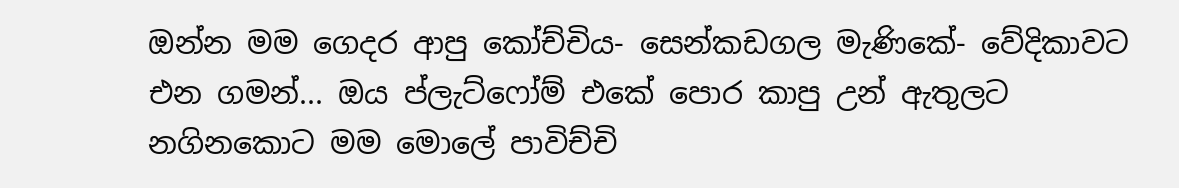ඔන්න මම ගෙදර ආපු කෝච්චිය- සෙන්කඩගල මැණිකේ- වේදිකාවට එන ගමන්... ඔය ප්ලැට්ෆෝම් එකේ පොර කාපු උන් ඇතුලට නගිනකොට මම මොලේ පාවිච්චි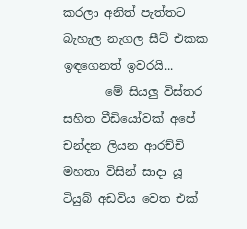කරලා අනිත් පැත්තට බැහැල නැගල සීට් එකක ඉඳගෙනත් ඉවරයි...
       මේ සියලු විස්තර සහිත වීඩියෝවක් අපේ චන්දන ලියන ආරච්චි මහතා විසින් සාදා යූ ටියුබ් අඩවිය වෙත එක්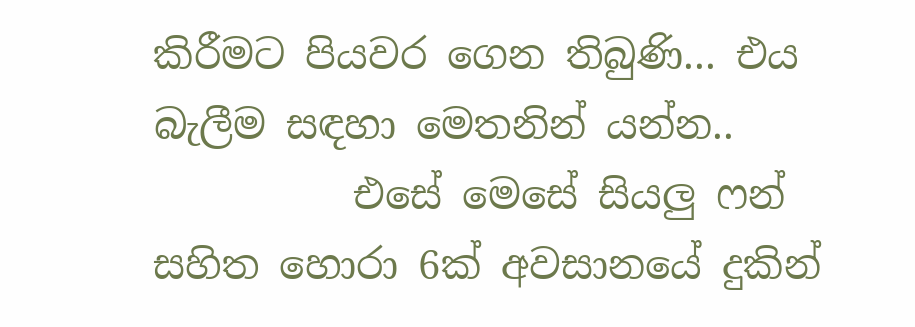කිරීමට පියවර ගෙන තිබුණි... එය බැලීම සඳහා මෙතනින් යන්න..
          එසේ මෙසේ සියලු ෆන් සහිත හොරා 6ක් අවසානයේ දුකින්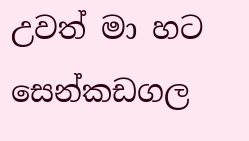උවත් මා හට සෙන්කඩගල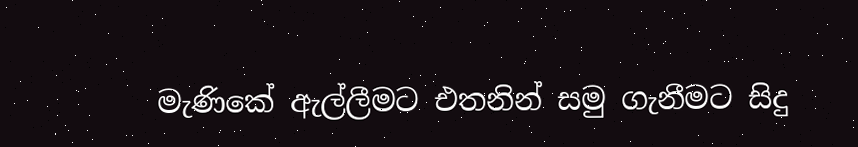මැණිකේ ඇල්ලීමට එතනින් සමු ගැනීමට සිදු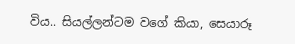විය.. සියල්ලන්ටම වගේ කියා, සෙයාරූ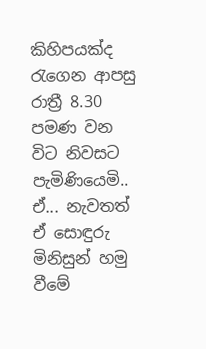කිහිපයක්ද රැගෙන ආපසු රාත්‍රී 8.30 පමණ වන විට නිවසට පැමිණියෙමි..
ඒ... නැවතත් ඒ සොඳුරු මිනිසුන් හමු වීමේ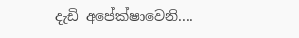දැඩි අපේක්ෂාවෙනි....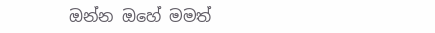ඔන්න ඔහේ මමත්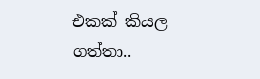එකක් කියල ගත්තා..